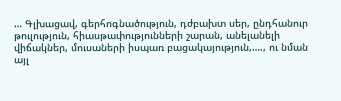… Գլխացավ, գերհոգնածություն, դժբախտ սեր, ընդհանուր թուլություն, հիասթափությունների շարան, անելանելի վիճակներ, մուսաների իսպառ բացակայություն,…., ու նման այլ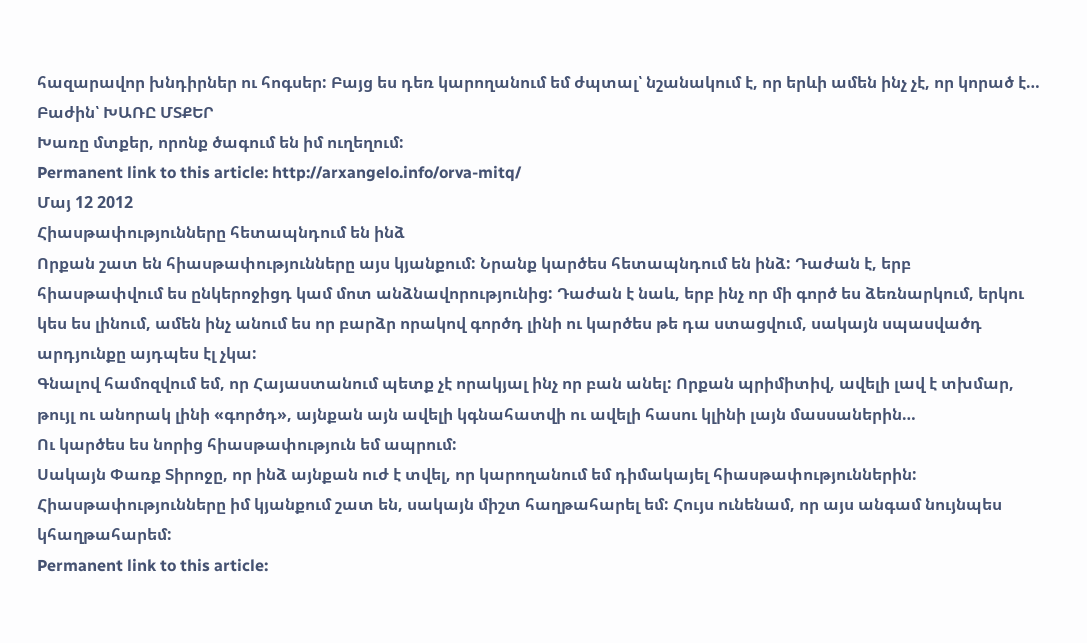հազարավոր խնդիրներ ու հոգսեր: Բայց ես դեռ կարողանում եմ ժպտալ՝ նշանակում է, որ երևի ամեն ինչ չէ, որ կորած է…
Բաժին՝ ԽԱՌԸ ՄՏՔԵՐ
Խառը մտքեր, որոնք ծագում են իմ ուղեղում:
Permanent link to this article: http://arxangelo.info/orva-mitq/
Մայ 12 2012
Հիասթափությունները հետապնդում են ինձ
Որքան շատ են հիասթափությունները այս կյանքում: Նրանք կարծես հետապնդում են ինձ: Դաժան է, երբ հիասթափվում ես ընկերոջիցդ կամ մոտ անձնավորությունից: Դաժան է նաև, երբ ինչ որ մի գործ ես ձեռնարկում, երկու կես ես լինում, ամեն ինչ անում ես որ բարձր որակով գործդ լինի ու կարծես թե դա ստացվում, սակայն սպասվածդ արդյունքը այդպես էլ չկա:
Գնալով համոզվում եմ, որ Հայաստանում պետք չէ որակյալ ինչ որ բան անել: Որքան պրիմիտիվ, ավելի լավ է տխմար, թույլ ու անորակ լինի «գործդ», այնքան այն ավելի կգնահատվի ու ավելի հասու կլինի լայն մասսաներին…
Ու կարծես ես նորից հիասթափություն եմ ապրում:
Սակայն Փառք Տիրոջը, որ ինձ այնքան ուժ է տվել, որ կարողանում եմ դիմակայել հիասթափություններին:
Հիասթափությունները իմ կյանքում շատ են, սակայն միշտ հաղթահարել եմ: Հույս ունենամ, որ այս անգամ նույնպես կհաղթահարեմ:
Permanent link to this article: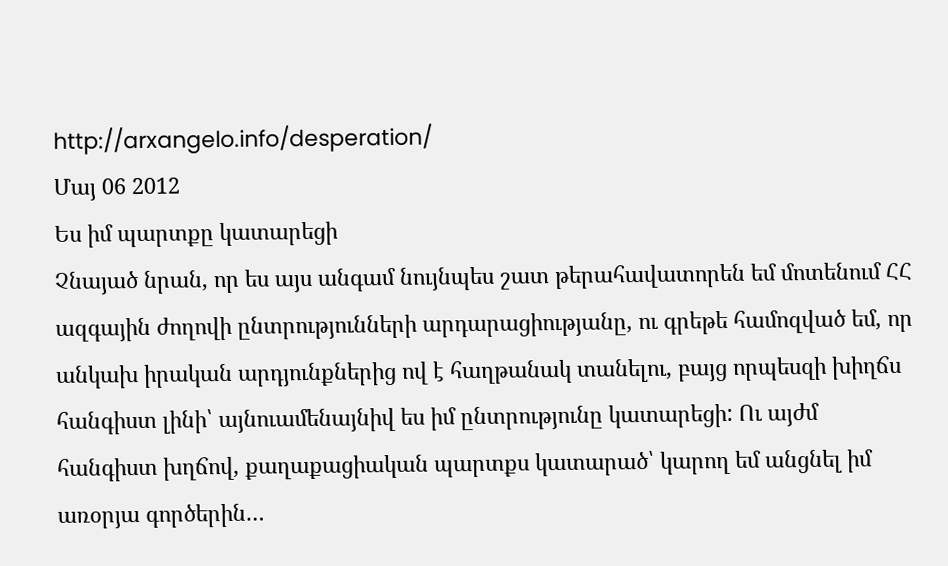http://arxangelo.info/desperation/
Մայ 06 2012
Ես իմ պարտքը կատարեցի
Չնայած նրան, որ ես այս անգամ նույնպես շատ թերահավատորեն եմ մոտենում ՀՀ ազգային ժողովի ընտրությունների արդարացիությանը, ու գրեթե համոզված եմ, որ անկախ իրական արդյունքներից ով է հաղթանակ տանելու, բայց որպեսզի խիղճս հանգիստ լինի՝ այնուամենայնիվ ես իմ ընտրությունը կատարեցի: Ու այժմ հանգիստ խղճով, քաղաքացիական պարտքս կատարած՝ կարող եմ անցնել իմ առօրյա գործերին…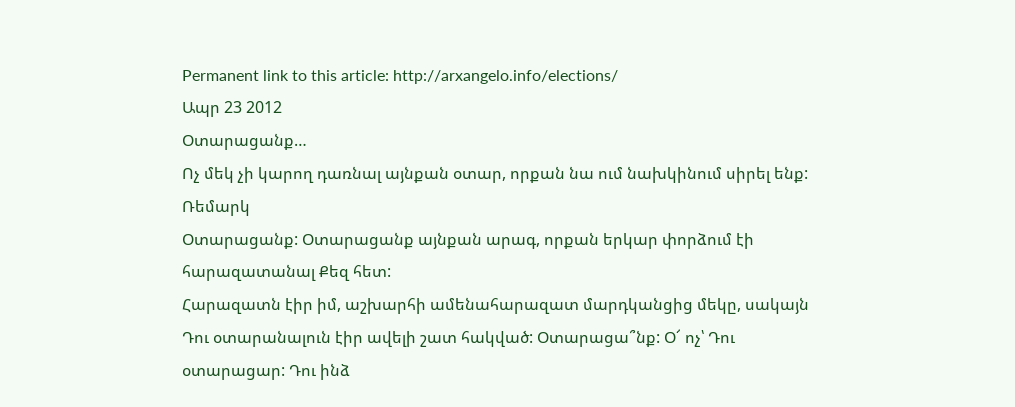Permanent link to this article: http://arxangelo.info/elections/
Ապր 23 2012
Օտարացանք…
Ոչ մեկ չի կարող դառնալ այնքան օտար, որքան նա ում նախկինում սիրել ենք:
Ռեմարկ
Օտարացանք: Օտարացանք այնքան արագ, որքան երկար փորձում էի հարազատանալ Քեզ հետ:
Հարազատն էիր իմ, աշխարհի ամենահարազատ մարդկանցից մեկը, սակայն Դու օտարանալուն էիր ավելի շատ հակված: Օտարացա՞նք: Օ՜ ոչ՝ Դու օտարացար: Դու ինձ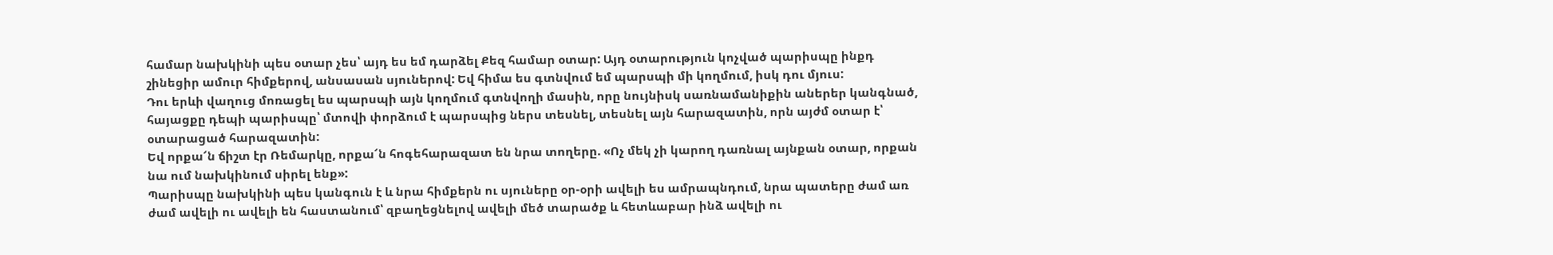համար նախկինի պես օտար չես՝ այդ ես եմ դարձել Քեզ համար օտար: Այդ օտարություն կոչված պարիսպը ինքդ շինեցիր ամուր հիմքերով, անսասան սյուներով: Եվ հիմա ես գտնվում եմ պարսպի մի կողմում, իսկ դու մյուս:
Դու երևի վաղուց մոռացել ես պարսպի այն կողմում գտնվողի մասին, որը նույնիսկ սառնամանիքին աներեր կանգնած, հայացքը դեպի պարիսպը՝ մտովի փորձում է պարսպից ներս տեսնել, տեսնել այն հարազատին, որն այժմ օտար է՝ օտարացած հարազատին:
Եվ որքա՜ն ճիշտ էր Ռեմարկը, որքա՜ն հոգեհարազատ են նրա տողերը. «Ոչ մեկ չի կարող դառնալ այնքան օտար, որքան նա ում նախկինում սիրել ենք»:
Պարիսպը նախկինի պես կանգուն է և նրա հիմքերն ու սյուները օր-օրի ավելի ես ամրապնդում, նրա պատերը ժամ առ ժամ ավելի ու ավելի են հաստանում՝ զբաղեցնելով ավելի մեծ տարածք և հետևաբար ինձ ավելի ու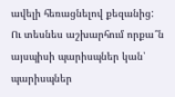ավելի հեռացնելով քեզանից:
Ու տեսնես աշխարհում որքա՞ն այսպիսի պարիսպներ կան՝ պարիսպներ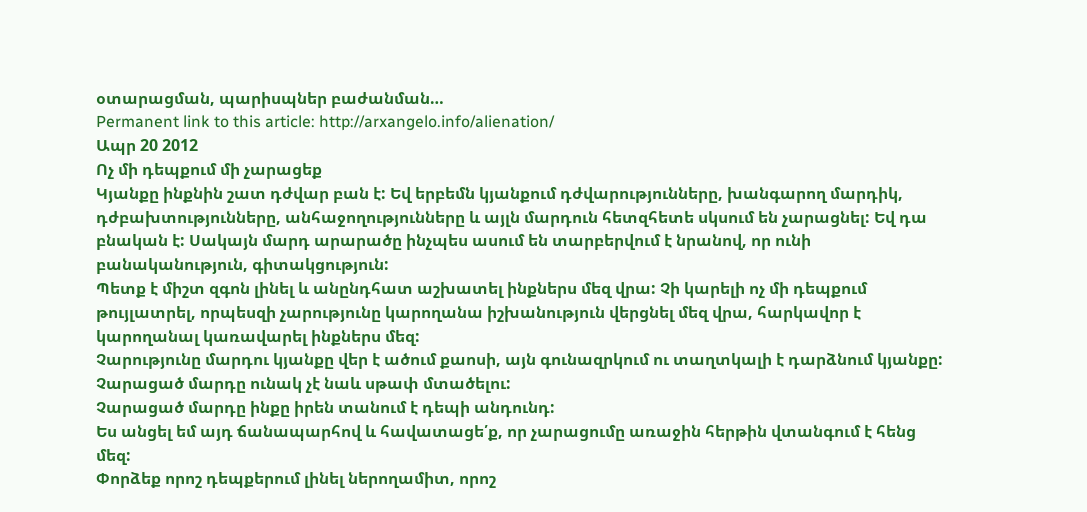օտարացման, պարիսպներ բաժանման…
Permanent link to this article: http://arxangelo.info/alienation/
Ապր 20 2012
Ոչ մի դեպքում մի չարացեք
Կյանքը ինքնին շատ դժվար բան է: Եվ երբեմն կյանքում դժվարությունները, խանգարող մարդիկ, դժբախտությունները, անհաջողությունները և այլն մարդուն հետզհետե սկսում են չարացնել: Եվ դա բնական է: Սակայն մարդ արարածը ինչպես ասում են տարբերվում է նրանով, որ ունի բանականություն, գիտակցություն:
Պետք է միշտ զգոն լինել և անընդհատ աշխատել ինքներս մեզ վրա: Չի կարելի ոչ մի դեպքում թույլատրել, որպեսզի չարությունը կարողանա իշխանություն վերցնել մեզ վրա, հարկավոր է կարողանալ կառավարել ինքներս մեզ:
Չարությունը մարդու կյանքը վեր է ածում քաոսի, այն գունազրկում ու տաղտկալի է դարձնում կյանքը: Չարացած մարդը ունակ չէ նաև սթափ մտածելու:
Չարացած մարդը ինքը իրեն տանում է դեպի անդունդ:
Ես անցել եմ այդ ճանապարհով և հավատացե՛ք, որ չարացումը առաջին հերթին վտանգում է հենց մեզ:
Փորձեք որոշ դեպքերում լինել ներողամիտ, որոշ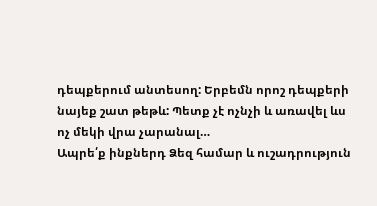դեպքերում անտեսող: Երբեմն որոշ դեպքերի նայեք շատ թեթև: Պետք չէ ոչնչի և առավել ևս ոչ մեկի վրա չարանալ…
Ապրե՛ք ինքներդ Ձեզ համար և ուշադրություն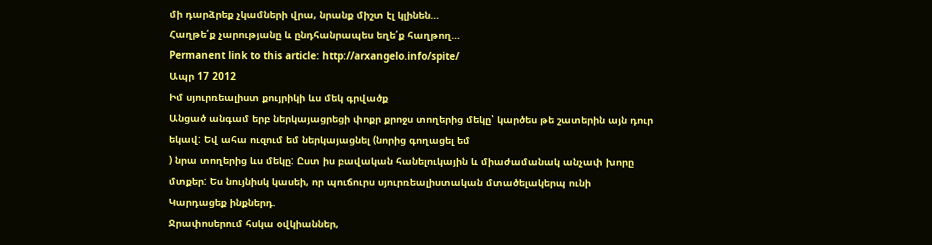մի դարձրեք չկամների վրա, նրանք միշտ էլ կլինեն…
Հաղթե՛ք չարությանը և ընդհանրապես եղե՛ք հաղթող…
Permanent link to this article: http://arxangelo.info/spite/
Ապր 17 2012
Իմ սյուրռեալիստ քույրիկի ևս մեկ գրվածք
Անցած անգամ երբ ներկայացրեցի փոքր քրոջս տողերից մեկը՝ կարծես թե շատերին այն դուր եկավ: Եվ ահա ուզում եմ ներկայացնել (նորից գողացել եմ
) նրա տողերից ևս մեկը: Ըստ իս բավական հանելուկային և միաժամանակ անչափ խորը մտքեր: Ես նույնիսկ կասեի, որ պուճուրս սյուրռեալիստական մտածելակերպ ունի
Կարդացեք ինքներդ.
Ջրափոսերում հսկա օվկիաններ,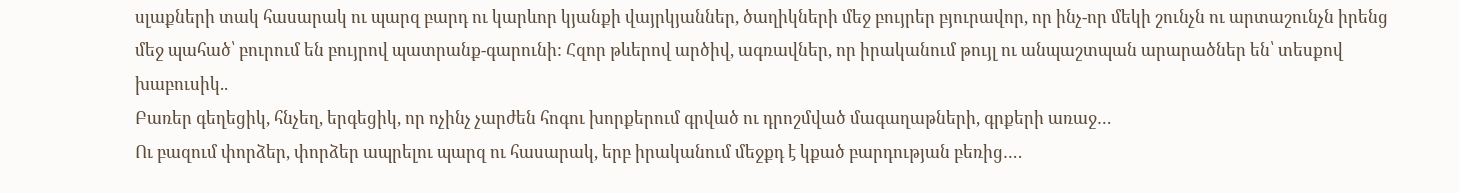սլաքների տակ հասարակ ու պարզ բարդ ու կարևոր կյանքի վայրկյաններ, ծաղիկների մեջ բույրեր բյուրավոր, որ ինչ-որ մեկի շունչն ու արտաշունչն իրենց մեջ պահած՝ բուրում են բույրով պատրանք-գարունի: Հզոր թևերով արծիվ, ագռավներ, որ իրականում թույլ ու անպաշտպան արարածներ են՝ տեսքով խաբուսիկ..
Բառեր գեղեցիկ, հնչեղ, երգեցիկ, որ ոչինչ չարժեն հոգու խորքերում գրված ու դրոշմված մագաղաթների, գրքերի առաջ…
Ու բազում փորձեր, փորձեր ապրելու պարզ ու հասարակ, երբ իրականում մեջքդ է կքած բարդության բեռից….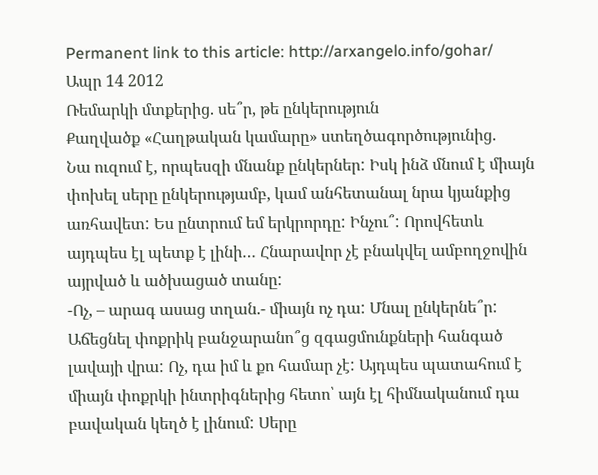Permanent link to this article: http://arxangelo.info/gohar/
Ապր 14 2012
Ռեմարկի մտքերից. սե՞ր, թե ընկերություն
Քաղվածք «Հաղթական կամարը» ստեղծագործությունից.
Նա ուզում է, որպեսզի մնանք ընկերներ: Իսկ ինձ մնում է միայն փոխել սերը ընկերությամբ, կամ անհետանալ նրա կյանքից առհավետ: Ես ընտրում եմ երկրորդը: Ինչու՞: Որովհետև այդպես էլ պետք է լինի… Հնարավոր չէ բնակվել ամբողջովին այրված և ածխացած տանը:
-Ոչ, – արագ ասաց տղան.- միայն ոչ դա: Մնալ ընկերնե՞ր: Աճեցնել փոքրիկ բանջարանո՞ց զգացմունքների հանգած լավայի վրա: Ոչ, դա իմ և քո համար չէ: Այդպես պատահում է միայն փոքրկի ինտրիգներից հետո՝ այն էլ հիմնականում դա բավական կեղծ է լինում: Սերը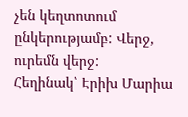չեն կեղտոտում ընկերությամբ: Վերջ, ուրեմն վերջ:
Հեղինակ՝ Էրիխ Մարիա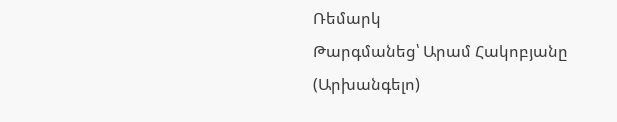Ռեմարկ
Թարգմանեց՝ Արամ Հակոբյանը (Արխանգելո)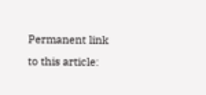Permanent link to this article: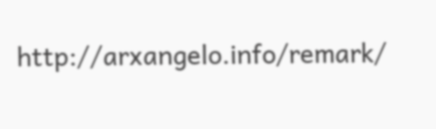http://arxangelo.info/remark/